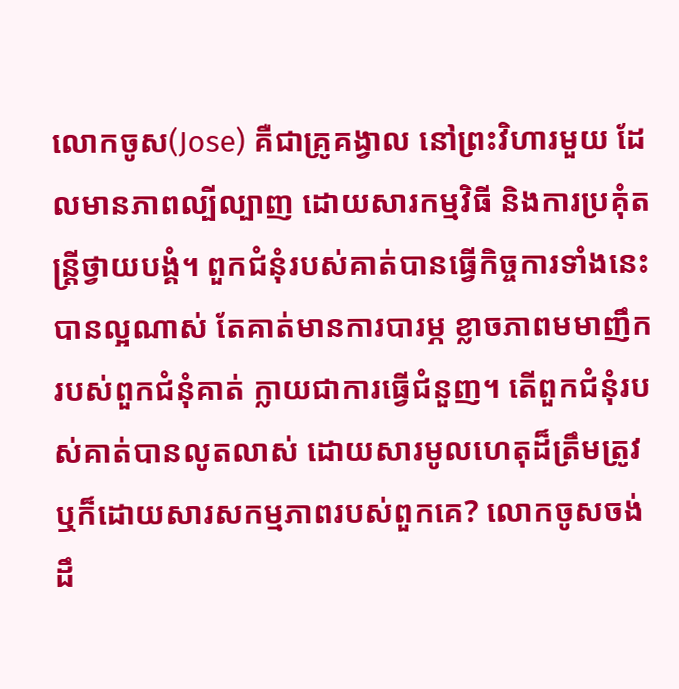លោកចូស(Jose) គឺជាគ្រូគង្វាល នៅព្រះវិហារមួយ ដែលមានភាពល្បីល្បាញ ដោយសារកម្មវិធី និងការប្រគុំតន្រ្តីថ្វាយបង្គំ។ ពួកជំនុំរបស់គាត់បានធ្វើកិច្ចការទាំងនេះបានល្អណាស់ តែគាត់មានការបារម្ភ ខ្លាចភាពមមាញឹករបស់ពួកជំនុំគាត់ ក្លាយជាការធ្វើជំនួញ។ តើពួកជំនុំរបស់គាត់បានលូតលាស់ ដោយសារមូលហេតុដ៏ត្រឹមត្រូវ ឬក៏ដោយសារសកម្មភាពរបស់ពួកគេ? លោកចូសចង់ដឹ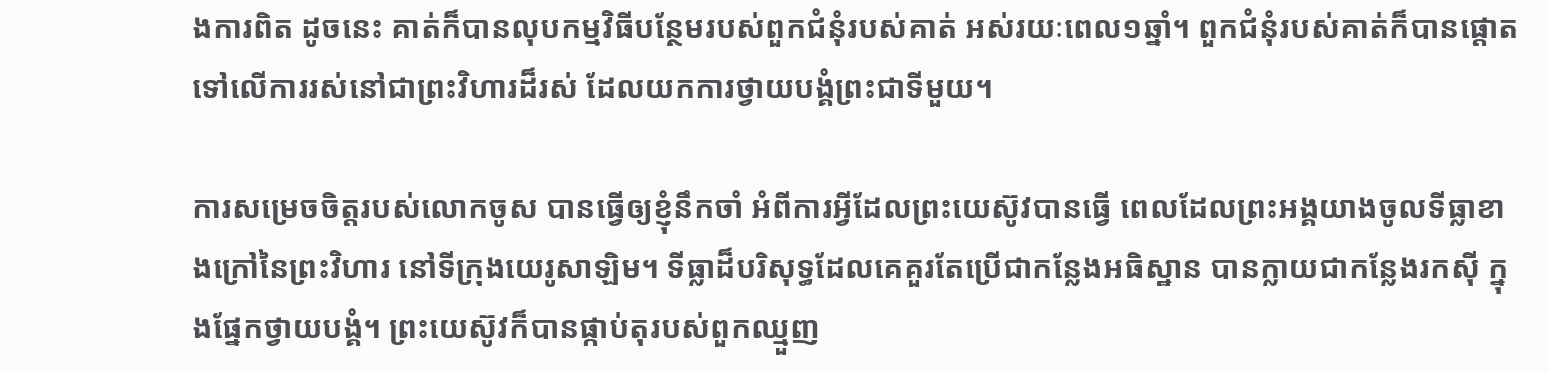ងការពិត ដូចនេះ គាត់ក៏បានលុបកម្មវិធីបន្ថែមរបស់ពួកជំនុំរបស់គាត់ អស់រយៈពេល១ឆ្នាំ។ ពួកជំនុំរបស់គាត់ក៏បានផ្តោតទៅលើការរស់នៅជាព្រះវិហារដ៏រស់ ដែលយកការថ្វាយបង្គំព្រះជាទីមួយ។

ការសម្រេចចិត្តរបស់លោកចូស បានធ្វើឲ្យខ្ញុំនឹកចាំ អំពីការអ្វីដែលព្រះយេស៊ូវបានធ្វើ ពេលដែលព្រះអង្គយាងចូលទីធ្លាខាងក្រៅនៃព្រះវិហារ នៅទីក្រុងយេរូសាឡិម។ ទីធ្លាដ៏បរិសុទ្ធដែលគេគួរតែប្រើជាកន្លែងអធិស្ឋាន បានក្លាយជាកន្លែងរកស៊ី ក្នុងផ្នែកថ្វាយបង្គំ។ ព្រះយេស៊ូវក៏បានផ្កាប់តុរបស់ពួកឈ្មួញ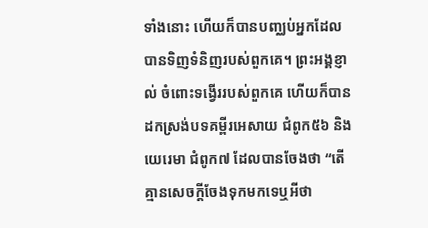ទាំងនោះ ហើយក៏បានបញ្ឈប់អ្នកដែលបានទិញទំនិញរបស់ពួកគេ។ ព្រះអង្គខ្ញាល់ ចំពោះទង្វើររបស់ពួកគេ ហើយក៏បានដកស្រង់បទគម្ពីរអេសាយ ជំពូក៥៦ និងយេរេមា ជំពូក៧ ដែលបានចែងថា “តើគ្មានសេចក្តីចែងទុកមកទេឬអីថា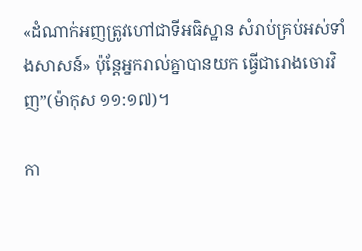«ដំណាក់អញត្រូវហៅជាទីអធិស្ឋាន សំរាប់គ្រប់អស់ទាំងសាសន៍» ប៉ុន្តែអ្នករាល់គ្នាបានយក ធ្វើជារោងចោរវិញ”(ម៉ាកុស ១១:១៧)។

កា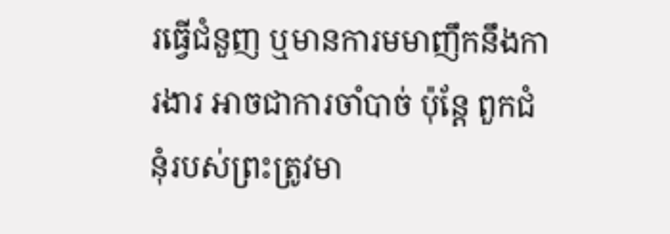រធ្វើជំនួញ ឬមានការមមាញឹកនឹងការងារ អាចជាការចាំបាច់ ប៉ុន្តែ ពួកជំនុំរបស់ព្រះត្រូវមា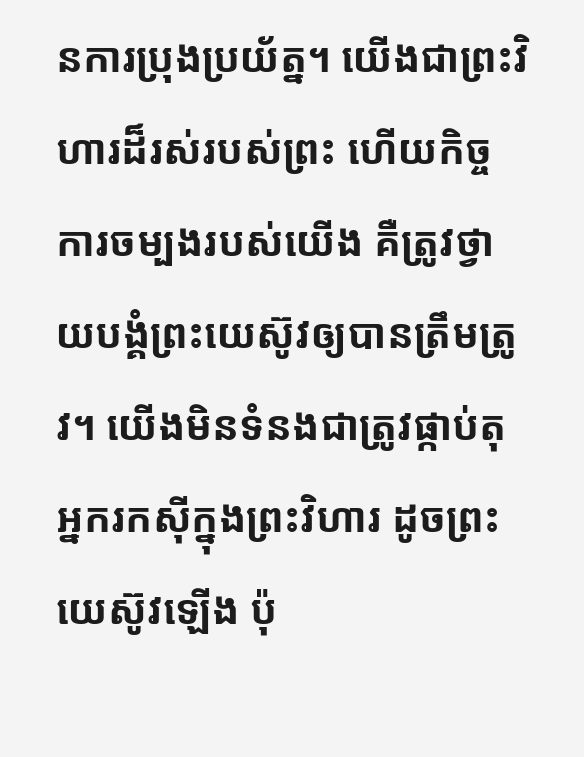នការប្រុងប្រយ័ត្ន។ យើងជាព្រះវិហារដ៏រស់របស់ព្រះ ហើយកិច្ចការចម្បងរបស់យើង គឺត្រូវថ្វាយបង្គំព្រះយេស៊ូវឲ្យបានត្រឹមត្រូវ។ យើងមិនទំនងជាត្រូវផ្កាប់តុអ្នករកស៊ីក្នុងព្រះវិហារ ដូចព្រះយេស៊ូវឡើង ប៉ុ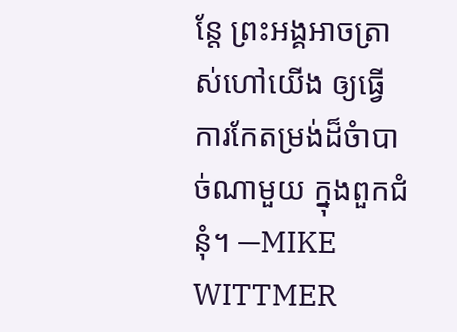ន្តែ ព្រះអង្គអាចត្រាស់ហៅយើង ឲ្យធ្វើការកែតម្រង់ដ៏ចំាបាច់ណាមួយ ក្នុងពួកជំនុំ។ —MIKE WITTMER